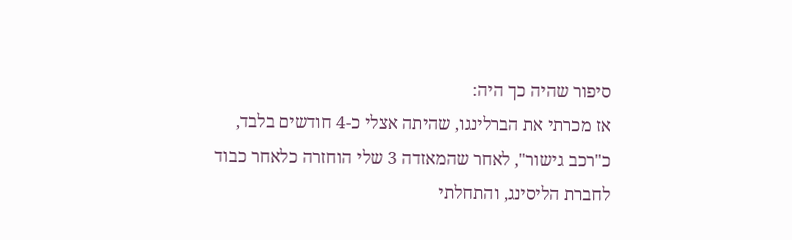סיפור שהיה כך היה:
אז מכרתי את הברלינגו, שהיתה אצלי כ-4 חודשים בלבד, כ"רכב גישור", לאחר שהמאזדה 3 שלי הוחזרה כלאחר כבוד לחברת הליסינג, והתחלתי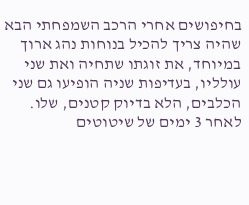בחיפושים אחרי הרכב השמפחתי הבא שהיה צריך להכיל בנוחות נהג ארוך במיוחד, את זוגתו שתחיה ואת שני עולליו, בעדיפות שניה הופיעו גם שני הכלבים, הלא בדיוק קטנים, שלו.
לאחר 3 ימים של שיטוטים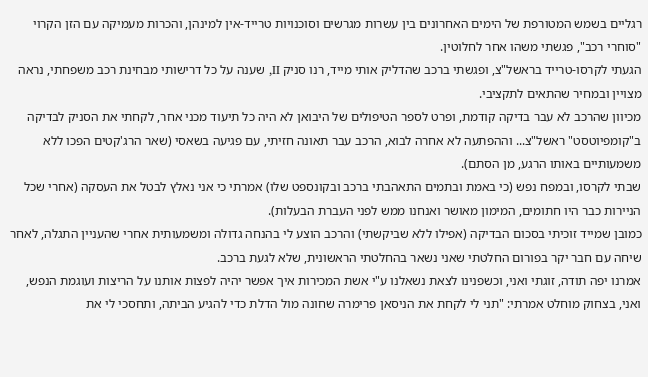רגליים בשמש המטורפת של הימים האחרונים בין עשרות מגרשים וסוכנויות טרייד-אין למינהן, והכרות מעמיקה עם הזן הקרוי "סוחרי רכב", פגשתי משהו אחר לחלוטין.
הגעתי לקרסו-טרייד בראשל"צ, ופגשתי ברכב שהדליק אותי מייד, רנו סניק II, שענה על כל דרישותי מבחינת רכב משפחתי, נראה מצויין ובמחיר שהתאים לתקציבי.
מכיוון שהרכב לא עבר בדיקה קודמת, ופרט לספר הטיפולים של היבואן לא היה כל תיעוד מכני אחר, לקחתי את הסניק לבדיקה ב"קומפיוטסט" ראשל"צ... וההפתעה לא אחרה לבוא, הרכב עבר תאונה חזיתי, עם פגיעה בשאסי (שאר הרג'קטים הפכו ללא משמעותיים באותו הרגע, מן הסתם).
שבתי לקרסו, ובמפח נפש (כי באמת ובתמים התאהבתי ברכב ובקונספט שלו) אמרתי כי אני נאלץ לבטל את העסקה (אחרי שכל הניירות כבר היו חתומים, המימון מאושר ואנחנו ממש לפני העברת הבעלות).
כמובן שמייד זוכיתי בסכום הבדיקה (אפילו ללא שביקשתי) והרכב הוצע לי בהנחה גדולה ומשמעותית אחרי שהעניין התגלה, לאחר שיחה עם חבר יקר בפורום החלטתי שאני נשאר בהחלטתי הראשונית, שלא לגעת ברכב.
אמרנו יפה תודה, זוגתי ואני, וכשפנינו לצאת נשאלנו ע"י אשת המכירות איך אפשר יהיה לפצות אותנו על הריצות ועוגמת הנפש, ואני, בצחוק מוחלט אמרתי: "תני לי לקחת את הניסאן פרימרה שחונה מול הדלת כדי להגיע הביתה, ותחסכי לי את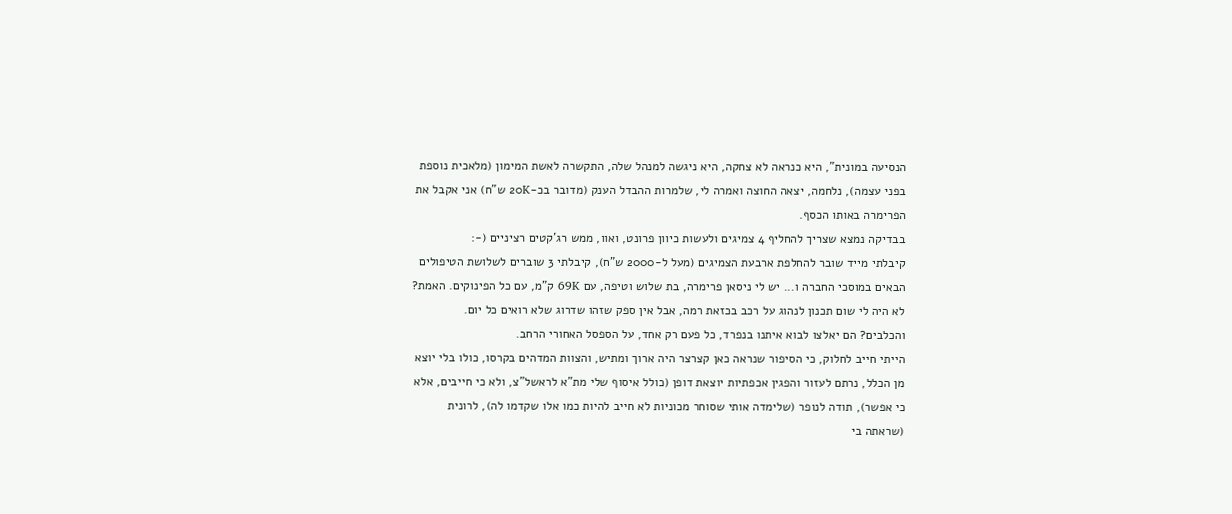הנסיעה במונית", היא כנראה לא צחקה, היא ניגשה למנהל שלה, התקשרה לאשת המימון (מלאכית נוספת בפני עצמה), נלחמה, יצאה החוצה ואמרה לי, שלמרות ההבדל הענק (מדובר בכ-20K ש"ח) אני אקבל את הפרימרה באותו הכסף.
בבדיקה נמצא שצריך להחליף 4 צמיגים ולעשות כיוון פרונט, ואוו, ממש רג'קטים רציניים (-:
קיבלתי מייד שובר להחלפת ארבעת הצמיגים (מעל ל-2000 ש"ח), קיבלתי 3 שוברים לשלושת הטיפולים הבאים במוסכי החברה ו... יש לי ניסאן פרימרה, בת שלוש וטיפה, עם 69K ק"מ, עם כל הפינוקים. האמת? לא היה לי שום תכנון לנהוג על רכב בכזאת רמה, אבל אין ספק שזהו שדרוג שלא רואים כל יום.
והכלבים? הם יאלצו לבוא איתנו בנפרד, כל פעם רק אחד, על הספסל האחורי הרחב.
הייתי חייב לחלוק, כי הסיפור שנראה כאן קצרצר היה ארוך ומתיש, והצוות המדהים בקרסו, כולו בלי יוצא מן הכלל, נרתם לעזור והפגין אכפתיות יוצאת דופן (כולל איסוף שלי מת"א לראשל"צ, ולא כי חייבים, אלא כי אפשר), תודה לנופר (שלימדה אותי שסוחר מכוניות לא חייב להיות כמו אלו שקדמו לה), לרונית (שראתה בי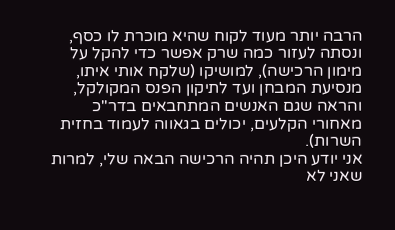הרבה יותר מעוד לקוח שהיא מוכרת לו כסף, ונסתה לעזור כמה שרק אפשר כדי להקל על מימון הרכישה), למושיקו (שלקח אותי איתו, מנסיעת המבחן ועד לתיקון הפנס המקולקל, והראה שגם האנשים המתחבאים בדר"כ מאחורי הקלעים, יכולים בגאווה לעמוד בחזית השרות).
אני יודע היכן תהיה הרכישה הבאה שלי, למרות שאני לא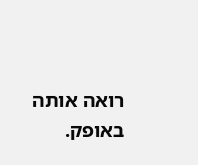רואה אותה באופק.